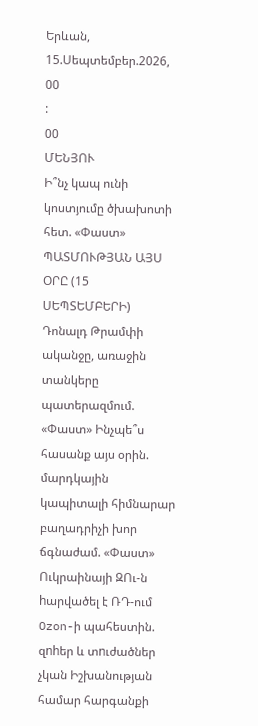Երևան, 15.Սեպտեմբեր.2026,
00
:
00
ՄԵՆՅՈՒ
Ի՞նչ կապ ունի կոստյումը ծխախոտի հետ. «Փաստ» ՊԱՏՄՈՒԹՅԱՆ ԱՅՍ ՕՐԸ (15 ՍԵՊՏԵՄԲԵՐԻ) Դոնալդ Թրամփի ականջը, առաջին տանկերը պատերազմում. «Փաստ» Ինչպե՞ս հասանք այս օրին. մարդկային կապիտալի հիմնարար բաղադրիչի խոր ճգնաժամ. «Փաստ» Ուկրաինայի ԶՈւ-ն hարվածել է ՌԴ-ում Ozon-ի պահեստին. զnhեր և տnւժածներ չկան Իշխանության համար հարգանքի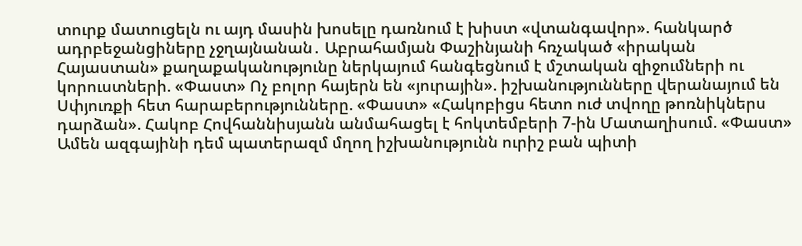տուրք մատուցելն ու այդ մասին խոսելը դառնում է խիստ «վտանգավոր». հանկարծ ադրբեջանցիները չջղայնանան․ Աբրահամյան Փաշինյանի հռչակած «իրական Հայաստան» քաղաքականությունը ներկայում հանգեցնում է մշտական զիջումների ու կորուստների. «Փաստ» Ոչ բոլոր հայերն են «յուրային». իշխանությունները վերանայում են Սփյուռքի հետ հարաբերությունները. «Փաստ» «Հակոբիցս հետո ուժ տվողը թոռնիկներս դարձան». Հակոբ Հովհաննիսյանն անմահացել է հոկտեմբերի 7-ին Մատաղիսում. «Փաստ» Ամեն ազգայինի դեմ պատերազմ մղող իշխանությունն ուրիշ բան պիտի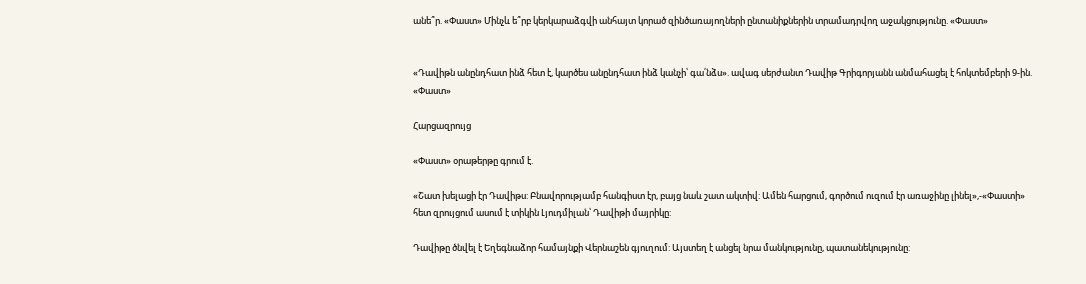անե՞ր. «Փաստ» Մինչև ե՞րբ կերկարաձգվի անհայտ կորած զինծառայողների ընտանիքներին տրամադրվող աջակցությունը. «Փաստ»


«Դավիթն անընդհատ ինձ հետ է, կարծես անընդհատ ինձ կանչի՝ գա՛նձս». ավագ սերժանտ Դավիթ Գրիգորյանն անմահացել է հոկտեմբերի 9-ին. «Փաստ»

Հարցազրույց

«Փաստ» օրաթերթը գրում է.

«Շատ խելացի էր Դավիթս: Բնավորությամբ հանգիստ էր, բայց նաև շատ ակտիվ: Ամեն հարցում, գործում ուզում էր առաջինը լինել»,-«Փաստի» հետ զրույցում ասում է տիկին Լյուդմիլան՝ Դավիթի մայրիկը:

Դավիթը ծնվել է Եղեգնաձոր համայնքի Վերնաշեն գյուղում: Այստեղ է անցել նրա մանկությունը, պատանեկությունը: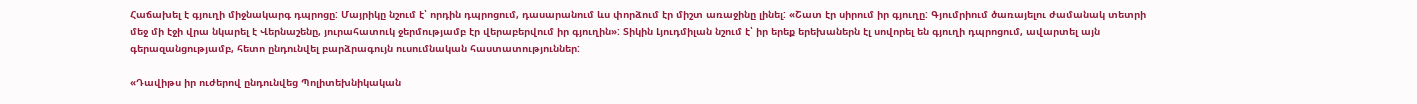Հաճախել է գյուղի միջնակարգ դպրոցը: Մայրիկը նշում է՝ որդին դպրոցում, դասարանում ևս փորձում էր միշտ առաջինը լինել: «Շատ էր սիրում իր գյուղը: Գյումրիում ծառայելու ժամանակ տետրի մեջ մի էջի վրա նկարել է Վերնաշենը, յուրահատուկ ջերմությամբ էր վերաբերվում իր գյուղին»: Տիկին Լյուդմիլան նշում է՝ իր երեք երեխաներն էլ սովորել են գյուղի դպրոցում, ավարտել այն գերազանցությամբ, հետո ընդունվել բարձրագույն ուսումնական հաստատություններ:

«Դավիթս իր ուժերով ընդունվեց Պոլիտեխնիկական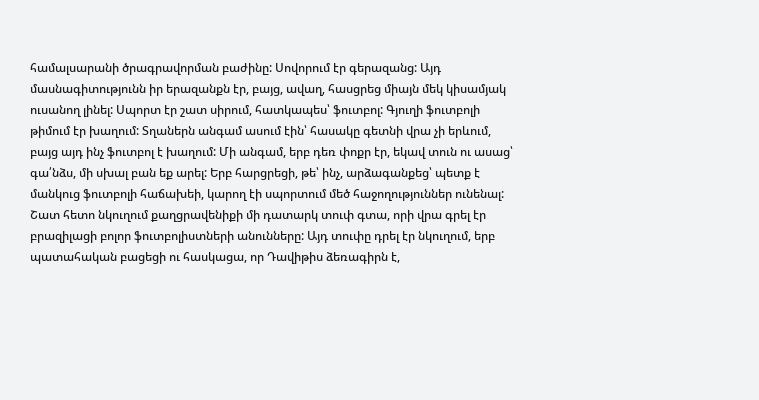համալսարանի ծրագրավորման բաժինը: Սովորում էր գերազանց: Այդ մասնագիտությունն իր երազանքն էր, բայց, ավաղ, հասցրեց միայն մեկ կիսամյակ ուսանող լինել: Սպորտ էր շատ սիրում, հատկապես՝ ֆուտբոլ: Գյուղի ֆուտբոլի թիմում էր խաղում: Տղաներն անգամ ասում էին՝ հասակը գետնի վրա չի երևում, բայց այդ ինչ ֆուտբոլ է խաղում: Մի անգամ, երբ դեռ փոքր էր, եկավ տուն ու ասաց՝ գա՛նձս, մի սխալ բան եք արել: Երբ հարցրեցի, թե՝ ինչ, արձագանքեց՝ պետք է մանկուց ֆուտբոլի հաճախեի, կարող էի սպորտում մեծ հաջողություններ ունենալ: Շատ հետո նկուղում քաղցրավենիքի մի դատարկ տուփ գտա, որի վրա գրել էր բրազիլացի բոլոր ֆուտբոլիստների անունները: Այդ տուփը դրել էր նկուղում, երբ պատահական բացեցի ու հասկացա, որ Դավիթիս ձեռագիրն է,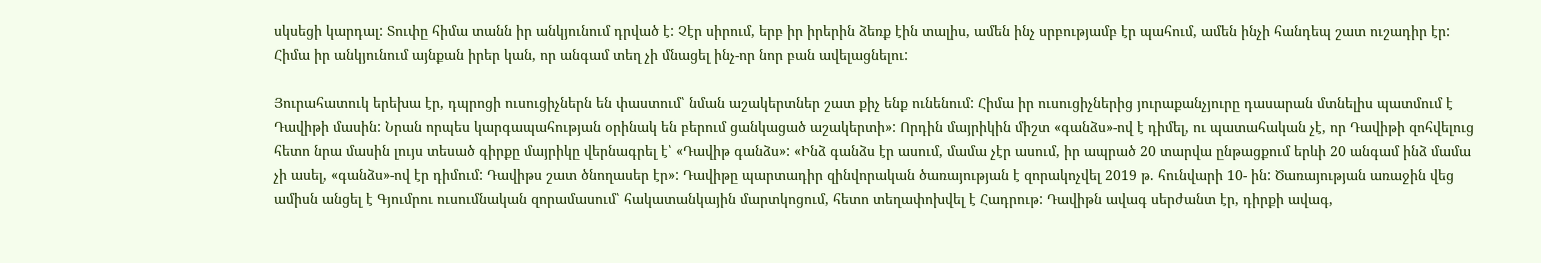սկսեցի կարդալ: Տուփը հիմա տանն իր անկյունում դրված է: Չէր սիրում, երբ իր իրերին ձեռք էին տալիս, ամեն ինչ սրբությամբ էր պահում, ամեն ինչի հանդեպ շատ ուշադիր էր: Հիմա իր անկյունում այնքան իրեր կան, որ անգամ տեղ չի մնացել ինչ-որ նոր բան ավելացնելու:

Յուրահատուկ երեխա էր, դպրոցի ուսուցիչներն են փաստում՝ նման աշակերտներ շատ քիչ ենք ունենում: Հիմա իր ուսուցիչներից յուրաքանչյուրը դասարան մտնելիս պատմում է Դավիթի մասին: Նրան որպես կարգապահության օրինակ են բերում ցանկացած աշակերտի»: Որդին մայրիկին միշտ «գանձս»-ով է դիմել, ու պատահական չէ, որ Դավիթի զոհվելուց հետո նրա մասին լույս տեսած գիրքը մայրիկը վերնագրել է՝ «Դավիթ գանձս»: «Ինձ գանձս էր ասում, մամա չէր ասում, իր ապրած 20 տարվա ընթացքում երևի 20 անգամ ինձ մամա չի ասել, «գանձս»-ով էր դիմում: Դավիթս շատ ծնողասեր էր»: Դավիթը պարտադիր զինվորական ծառայության է զորակոչվել 2019 թ. հունվարի 10- ին: Ծառայության առաջին վեց ամիսն անցել է Գյումրու ուսումնական զորամասում՝ հակատանկային մարտկոցում, հետո տեղափոխվել է Հադրութ: Դավիթն ավագ սերժանտ էր, դիրքի ավագ,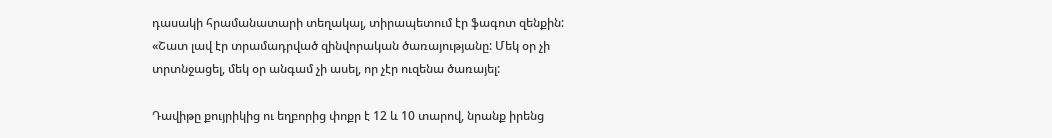դասակի հրամանատարի տեղակալ, տիրապետում էր ֆագոտ զենքին: «Շատ լավ էր տրամադրված զինվորական ծառայությանը: Մեկ օր չի տրտնջացել, մեկ օր անգամ չի ասել, որ չէր ուզենա ծառայել:

Դավիթը քույրիկից ու եղբորից փոքր է 12 և 10 տարով, նրանք իրենց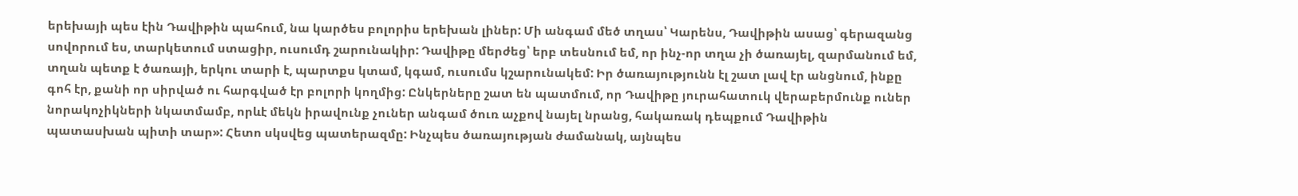երեխայի պես էին Դավիթին պահում, նա կարծես բոլորիս երեխան լիներ: Մի անգամ մեծ տղաս՝ Կարենս, Դավիթին ասաց՝ գերազանց սովորում ես, տարկետում ստացիր, ուսումդ շարունակիր: Դավիթը մերժեց՝ երբ տեսնում եմ, որ ինչ-որ տղա չի ծառայել, զարմանում եմ, տղան պետք է ծառայի, երկու տարի է, պարտքս կտամ, կգամ, ուսումս կշարունակեմ: Իր ծառայությունն էլ շատ լավ էր անցնում, ինքը գոհ էր, քանի որ սիրված ու հարգված էր բոլորի կողմից: Ընկերները շատ են պատմում, որ Դավիթը յուրահատուկ վերաբերմունք ուներ նորակոչիկների նկատմամբ, որևէ մեկն իրավունք չուներ անգամ ծուռ աչքով նայել նրանց, հակառակ դեպքում Դավիթին պատասխան պիտի տար»: Հետո սկսվեց պատերազմը: Ինչպես ծառայության ժամանակ, այնպես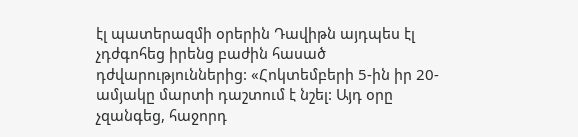էլ պատերազմի օրերին Դավիթն այդպես էլ չդժգոհեց իրենց բաժին հասած դժվարություններից: «Հոկտեմբերի 5-ին իր 20-ամյակը մարտի դաշտում է նշել: Այդ օրը չզանգեց, հաջորդ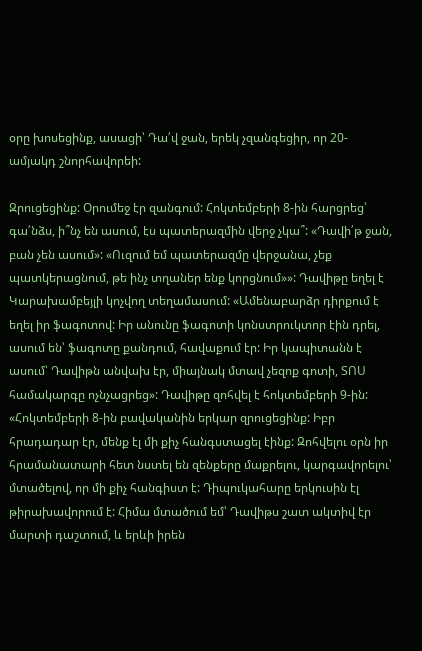օրը խոսեցինք, ասացի՝ Դա՛վ ջան, երեկ չզանգեցիր, որ 20-ամյակդ շնորհավորեի:

Զրուցեցինք: Օրումեջ էր զանգում: Հոկտեմբերի 8-ին հարցրեց՝ գա՛նձս, ի՞նչ են ասում, էս պատերազմին վերջ չկա՞: «Դավի՛թ ջան, բան չեն ասում»: «Ուզում եմ պատերազմը վերջանա, չեք պատկերացնում, թե ինչ տղաներ ենք կորցնում»»: Դավիթը եղել է Կարախամբեյլի կոչվող տեղամասում: «Ամենաբարձր դիրքում է եղել իր ֆագոտով: Իր անունը ֆագոտի կոնստրուկտոր էին դրել, ասում են՝ ֆագոտը քանդում, հավաքում էր: Իր կապիտանն է ասում՝ Դավիթն անվախ էր, միայնակ մտավ չեզոք գոտի, ՏՈՍ համակարգը ոչնչացրեց»: Դավիթը զոհվել է հոկտեմբերի 9-ին: «Հոկտեմբերի 8-ին բավականին երկար զրուցեցինք: Իբր հրադադար էր, մենք էլ մի քիչ հանգստացել էինք: Զոհվելու օրն իր հրամանատարի հետ նստել են զենքերը մաքրելու, կարգավորելու՝ մտածելով, որ մի քիչ հանգիստ է: Դիպուկահարը երկուսին էլ թիրախավորում է: Հիմա մտածում եմ՝ Դավիթս շատ ակտիվ էր մարտի դաշտում, և երևի իրեն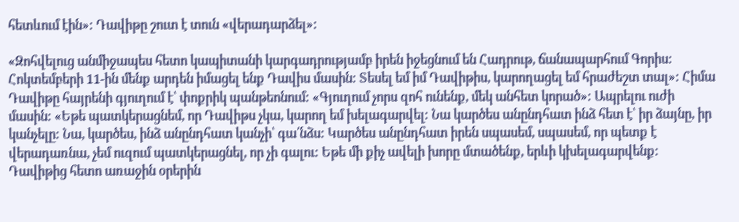հետևում էին»: Դավիթը շուտ է տուն «վերադարձել»:

«Զոհվելուց անմիջապես հետո կապիտանի կարգադրությամբ իրեն իջեցնում են Հադրութ, ճանապարհում Գորիս: Հոկտեմբերի 11-ին մենք արդեն իմացել ենք Դավիս մասին: Տեսել եմ իմ Դավիթիս, կարողացել եմ հրաժեշտ տալ»: Հիմա Դավիթը հայրենի գյուղում է՝ փոքրիկ պանթեոնում: «Գյուղում չորս զոհ ունենք, մեկ անհետ կորած»: Ապրելու ուժի մասին: «Եթե պատկերացնեմ, որ Դավիթս չկա, կարող եմ խելագարվել: Նա կարծես անընդհատ ինձ հետ է՝ իր ձայնը, իր կանչելը: Նա, կարծես, ինձ անընդհատ կանչի՝ գա՛նձս: Կարծես անընդհատ իրեն սպասեմ, սպասեմ, որ պետք է վերադառնա, չեմ ուզում պատկերացնել, որ չի գալու: Եթե մի քիչ ավելի խորը մտածենք, երևի կխելագարվենք: Դավիթից հետո առաջին օրերին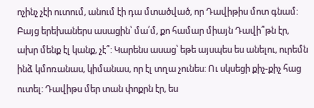ոչինչ չէի ուտում, անում էի դա մտածված, որ Դավիթիս մոտ գնամ: Բայց երեխաներս ասացին՝ մա՛մ, քո համար միայն Դավի՞թն էր, ախր մենք էլ կանք, չէ՞: Կարենս ասաց՝ եթե այսպես ես անելու, ուրեմն ինձ կմոռանաս, կիմանաս, որ էլ տղա չունես: Ու սկսեցի քիչ-քիչ հաց ուտել: Դավիթս մեր տան փոքրն էր, ես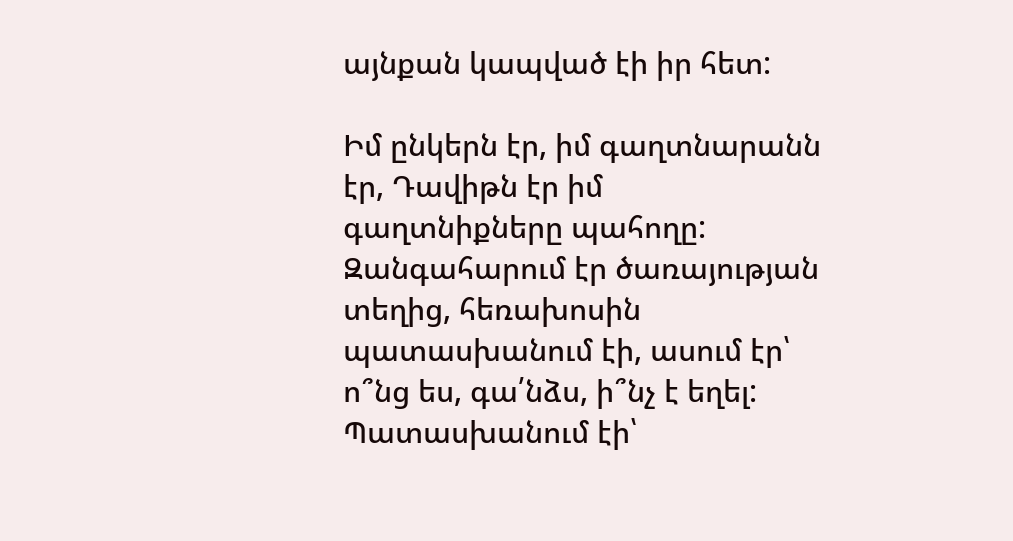այնքան կապված էի իր հետ:

Իմ ընկերն էր, իմ գաղտնարանն էր, Դավիթն էր իմ գաղտնիքները պահողը: Զանգահարում էր ծառայության տեղից, հեռախոսին պատասխանում էի, ասում էր՝ ո՞նց ես, գա՛նձս, ի՞նչ է եղել: Պատասխանում էի՝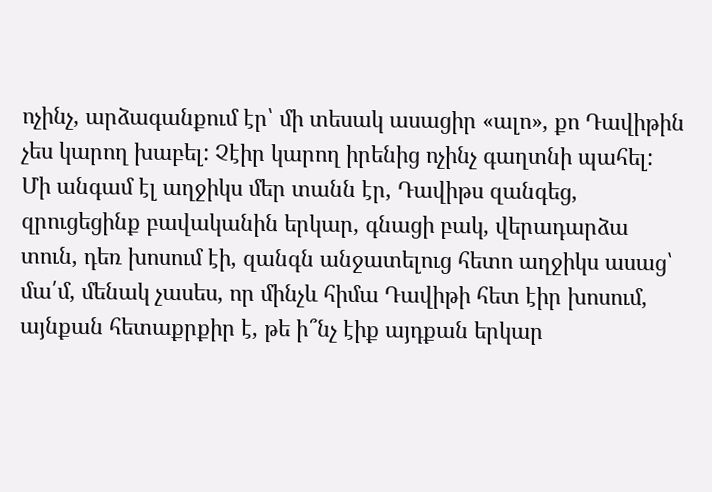ոչինչ, արձագանքում էր՝ մի տեսակ ասացիր «ալո», քո Դավիթին չես կարող խաբել: Չէիր կարող իրենից ոչինչ գաղտնի պահել: Մի անգամ էլ աղջիկս մեր տանն էր, Դավիթս զանգեց, զրուցեցինք բավականին երկար, գնացի բակ, վերադարձա տուն, դեռ խոսում էի, զանգն անջատելուց հետո աղջիկս ասաց՝ մա՛մ, մենակ չասես, որ մինչև հիմա Դավիթի հետ էիր խոսում, այնքան հետաքրքիր է, թե ի՞նչ էիք այդքան երկար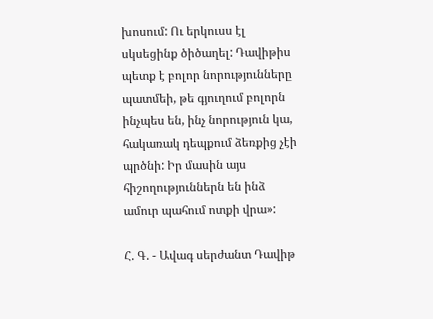խոսում: Ու երկուսս էլ սկսեցինք ծիծաղել: Դավիթիս պետք է բոլոր նորությունները պատմեի, թե գյուղում բոլորն ինչպես են, ինչ նորություն կա, հակառակ դեպքում ձեռքից չէի պրծնի: Իր մասին այս հիշողություններն են ինձ ամուր պահում ոտքի վրա»:

Հ. Գ. - Ավագ սերժանտ Դավիթ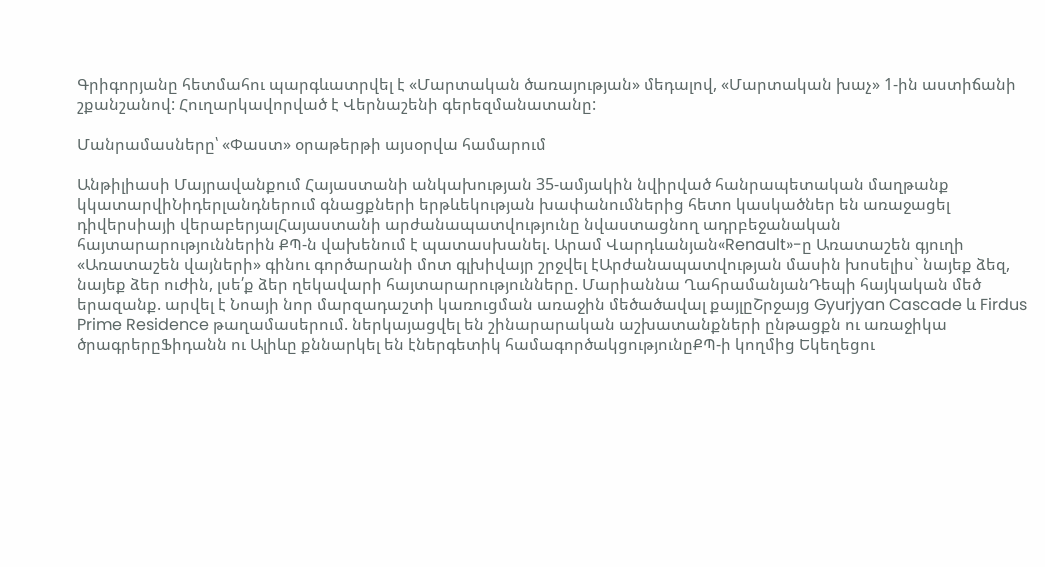Գրիգորյանը հետմահու պարգևատրվել է «Մարտական ծառայության» մեդալով, «Մարտական խաչ» 1-ին աստիճանի շքանշանով: Հուղարկավորված է Վերնաշենի գերեզմանատանը:

Մանրամասները՝ «Փաստ» օրաթերթի այսօրվա համարում

Անթիլիասի Մայրավանքում Հայաստանի անկախության 35-ամյակին նվիրված հանրապետական մաղթանք կկատարվիՆիդերլանդներում գնացքների երթևեկության խափանումներից հետո կասկածներ են առաջացել դիվերսիայի վերաբերյալՀայաստանի արժանապատվությունը նվաստացնող ադրբեջանական հայտարարություններին ՔՊ-ն վախենում է պատասխանել. Արամ Վարդևանյան«Renault»-ը Առատաշեն գյուղի «Առատաշեն վայների» գինու գործարանի մոտ գլխիվայր շրջվել էԱրժանապատվության մասին խոսելիս` նայեք ձեզ, նայեք ձեր ուժին, լսե՛ք ձեր ղեկավարի հայտարարությունները. Մարիաննա ՂահրամանյանԴեպի հայկական մեծ երազանք. արվել է Նոայի նոր մարզադաշտի կառուցման առաջին մեծածավալ քայլըՇրջայց Gyurjyan Cascade և Firdus Prime Residence թաղամասերում. ներկայացվել են շինարարական աշխատանքների ընթացքն ու առաջիկա ծրագրերըՖիդանն ու Ալիևը քննարկել են էներգետիկ համագործակցությունըՔՊ-ի կողմից Եկեղեցու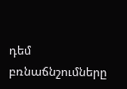դեմ բռնաճնշումները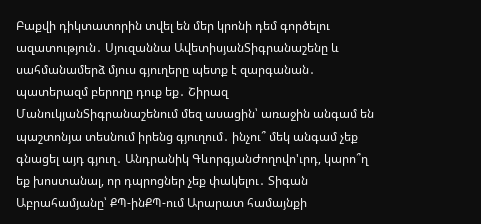Բաքվի դիկտատորին տվել են մեր կրոնի դեմ գործելու ազատություն․ Սյուզաննա ԱվետիսյանՏիգրանաշենը և սահմանամերձ մյուս գյուղերը պետք է զարգանան․ պատերազմ բերողը դուք եք․ Շիրազ ՄանուկյանՏիգրանաշենում մեզ ասացին՝ առաջին անգամ են պաշտոնյա տեսնում իրենց գյուղում․ ինչու՞ մեկ անգամ չեք գնացել այդ գյուղ․ Անդրանիկ ԳևորգյանԺողովո'ւրդ, կարո՞ղ եք խոստանալ, որ դպրոցներ չեք փակելու․ Տիգան Աբրահամյանը՝ ՔՊ-ինՔՊ-ում Արարատ համայնքի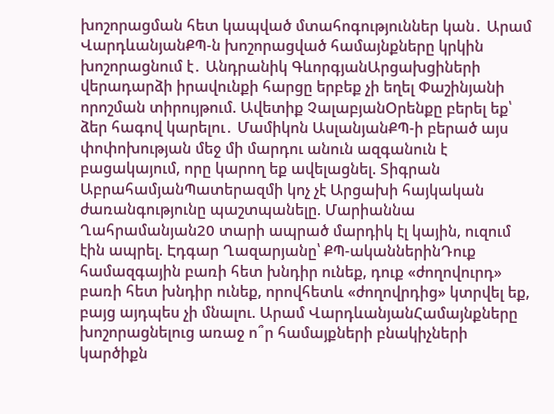խոշորացման հետ կապված մտահոգություններ կան․ Արամ ՎարդևանյանՔՊ-ն խոշորացված համայնքները կրկին խոշորացնում է․ Անդրանիկ ԳևորգյանԱրցախցիների վերադարձի իրավունքի հարցը երբեք չի եղել Փաշինյանի որոշման տիրույթում. Ավետիք ՉալաբյանՕրենքը բերել եք՝ ձեր հագով կարելու․ Մամիկոն ԱսլանյանՔՊ-ի բերած այս փոփոխության մեջ մի մարդու անուն ազգանուն է բացակայում, որը կարող եք ավելացնել. Տիգրան ԱբրահամյանՊատերազմի կոչ չէ Արցախի հայկական ժառանգությունը պաշտպանելը. Մարիաննա Ղահրամանյան20 տարի ապրած մարդիկ էլ կային, ուզում էին ապրել. Էդգար Ղազարյանը՝ ՔՊ-ականներինԴուք համազգային բառի հետ խնդիր ունեք, դուք «ժողովուրդ» բառի հետ խնդիր ունեք, որովհետև «ժողովրդից» կտրվել եք, բայց այդպես չի մնալու. Արամ ՎարդևանյանՀամայնքները խոշորացնելուց առաջ ո՞ր համայքների բնակիչների կարծիքն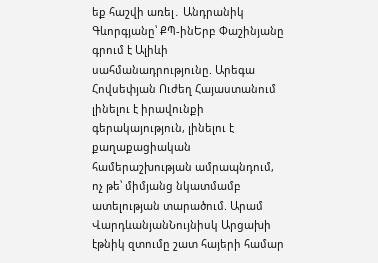եք հաշվի առել․ Անդրանիկ Գևորգյանը՝ ՔՊ-ինԵրբ Փաշինյանը գրում է Ալիևի սահմանադրությունը. Արեգա Հովսեփյան Ուժեղ Հայաստանում լինելու է իրավունքի գերակայություն, լինելու է քաղաքացիական համերաշխության ամրապնդում, ոչ թե՝ միմյանց նկատմամբ ատելության տարածում. Արամ ՎարդևանյանՆույնիսկ Արցախի էթնիկ զտումը շատ հայերի համար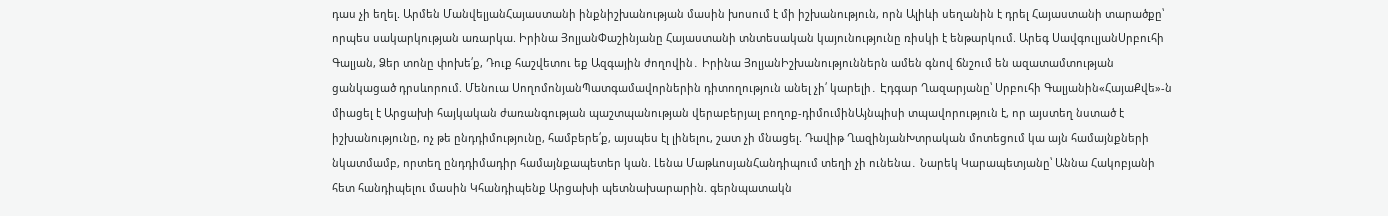դաս չի եղել. Արմեն ՄանվելյանՀայաստանի ինքնիշխանության մասին խոսում է մի իշխանություն, որն Ալիևի սեղանին է դրել Հայաստանի տարածքը՝ որպես սակարկության առարկա. Իրինա ՅոլյանՓաշինյանը Հայաստանի տնտեսական կայունությունը ռիսկի է ենթարկում. Արեգ ՍավգուլյանՍրբուհի Գալյան, Ձեր տոնը փոխե՛ք, Դուք հաշվետու եք Ազգային ժողովին․ Իրինա ՅոլյանԻշխանություններն ամեն գնով ճնշում են ազատամտության ցանկացած դրսևորում. Մենուա ՍողոմոնյանՊատգամավորներին դիտողություն անել չի՛ կարելի․ Էդգար Ղազարյանը՝ Սրբուհի Գալյանին«ՀայաՔվե»-ն միացել է Արցախի հայկական ժառանգության պաշտպանության վերաբերյալ բողոք-դիմումինԱյնպիսի տպավորություն է, որ այստեղ նստած է իշխանությունը, ոչ թե ընդդիմությունը, համբերե՛ք, այսպես էլ լինելու, շատ չի մնացել. Դավիթ ՂազինյանԽտրական մոտեցում կա այն համայնքների նկատմամբ, որտեղ ընդդիմադիր համայնքապետեր կան. Լենա ՄաթևոսյանՀանդիպում տեղի չի ունենա․ Նարեկ Կարապետյանը՝ Աննա Հակոբյանի հետ հանդիպելու մասին Կհանդիպենք Արցախի պետնախարարին. գերնպատակն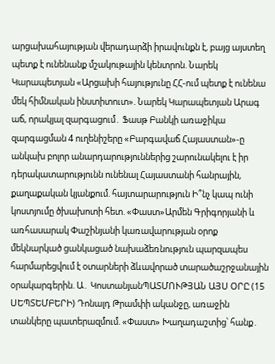արցախահայության վերադարձի իրավունքն է, բայց այստեղ պետք է ունենանք մշակութային կենտրոն. Նարեկ Կարապետյան «Արցախի հայությունը ՀՀ-ում պետք է ունենա մեկ հիմնական ինստիտուտ». Նարեկ Կարապետյան Արագ աճ, որակյալ զարգացում․ Ֆասթ Բանկի առաջիկա զարգացման 4 ուղենիշերը «Բարգավաճ Հայաստան»-ը անկախ բոլոր անարդարություններից շարունակելու է իր դերակատարությունն ունենալ Հայաստանի հանրային, քաղաքական կյանքում. հայտարարություն Ի՞նչ կապ ունի կոստյումը ծխախոտի հետ. «Փաստ»Արմեն Գրիգորյանի և առհասարակ Փաշինյանի կառավարության օրոք մեկնարկած ցանկացած նախաձեռնություն պարզապես հարմարեցվում է օտարների ձևավորած տարածաշրջանային օրակարգերին. Ա․ ԿոստանյանՊԱՏՄՈՒԹՅԱՆ ԱՅՍ ՕՐԸ (15 ՍԵՊՏԵՄԲԵՐԻ) Դոնալդ Թրամփի ականջը, առաջին տանկերը պատերազմում. «Փաստ» Խաղադաշտից՝ հանք․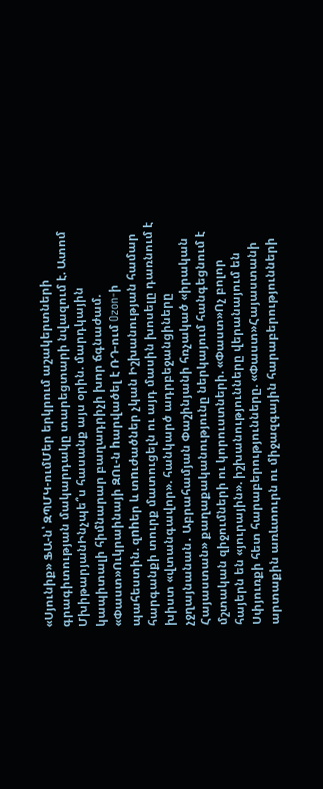«Սյունիք» ՖԱ-ն՝ ԶՊՄԿ-ումՄեր երկրում աշակերտների գրագիտության մակարդակը տարեցտարի նվազում է. Ատոմ ՄխիթարյանԻնչպե՞ս հասանք այս օրին. մարդկային կապիտալի հիմնարար բաղադրիչի խոր ճգնաժամ. «Փաստ»Ուկրաինայի ԶՈւ-ն hարվածել է ՌԴ-ում Ozon-ի պահեստին. զnhեր և տnւժածներ չկան Իշխանության համար հարգանքի տուրք մատուցելն ու այդ մասին խոսելը դառնում է խիստ «վտանգավոր». հանկարծ ադրբեջանցիները չջղայնանան․ Աբրահամյան Փաշինյանի հռչակած «իրական Հայաստան» քաղաքականությունը ներկայում հանգեցնում է մշտական զիջումների ու կորուստների. «Փաստ»Ոչ բոլոր հայերն են «յուրային». իշխանությունները վերանայում են Սփյուռքի հետ հարաբերությունները. «Փաստ»Հայաստանի արտաքին առևտուրն ու միջազգային հարաբերությունների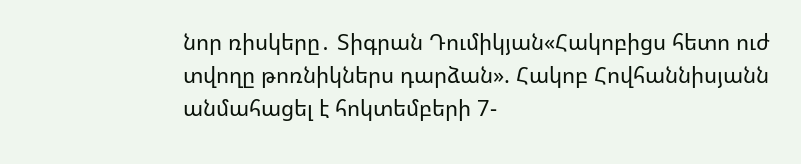նոր ռիսկերը․ Տիգրան Դումիկյան«Հակոբիցս հետո ուժ տվողը թոռնիկներս դարձան». Հակոբ Հովհաննիսյանն անմահացել է հոկտեմբերի 7-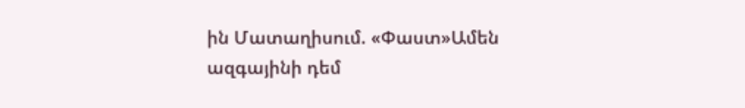ին Մատաղիսում. «Փաստ»Ամեն ազգայինի դեմ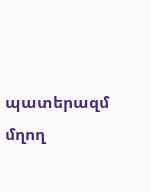պատերազմ մղող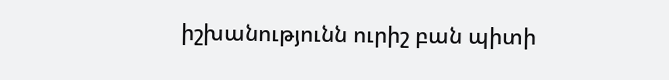իշխանությունն ուրիշ բան պիտի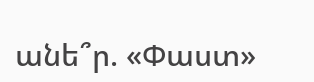անե՞ր. «Փաստ»